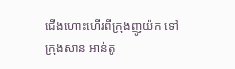ជើងហោះហើរពីក្រុងញូយ៉ក ទៅក្រុងសាន អាន់តូ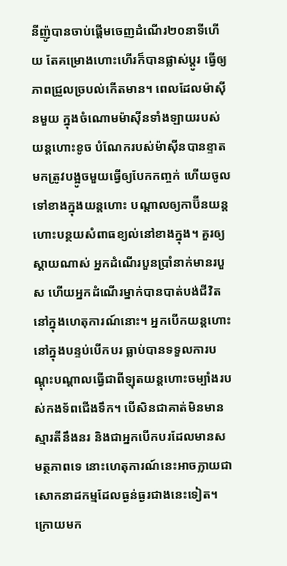នីញ៉ូបានចាប់ផ្តើមចេញដំណើរ២០នាទីហើយ តែគម្រោងហោះហើរក៏បានផ្លាស់ប្តូរ ធ្វើឲ្យភាពជ្រួលច្របល់កើតមាន។ ពេលដែលម៉ាស៊ីនមួយ ក្នុងចំណោមម៉ាស៊ីនទាំងឡាយរបស់យន្តហោះខូច បំណែករបស់ម៉ាស៊ីនបានខ្ទាតមកត្រូវបង្អូចមួយធ្វើឲ្យបែកកញ្ចក់ ហើយចូលទៅខាងក្នុងយន្តហោះ បណ្តាលឲ្យកាប៊ីនយន្តហោះបន្ថយសំពាធខ្យល់នៅខាងក្នុង។ គួរឲ្យស្តាយណាស់ អ្នកដំណើរបួនប្រាំនាក់មានរបួស ហើយអ្នកដំណើរម្នាក់បានបាត់បង់ជីវិតនៅក្នុងហេតុការណ៍នោះ។ អ្នកបើកយន្តហោះ នៅក្នុងបន្ទប់បើកបរ ធ្លាប់បានទទួលការបណ្តុះបណ្តាលធ្វើជាពីឡុតយន្តហោះចម្បាំងរបស់កងទ័ពជើងទឹក។ បើសិនជាគាត់មិនមានស្មារតីនឹងនរ និងជាអ្នកបើកបរដែលមានសមត្ថភាពទេ នោះហេតុការណ៍នេះអាចក្លាយជាសោកនាដកម្មដែលធ្ងន់ធ្ងរជាងនេះទៀត។ ក្រោយមក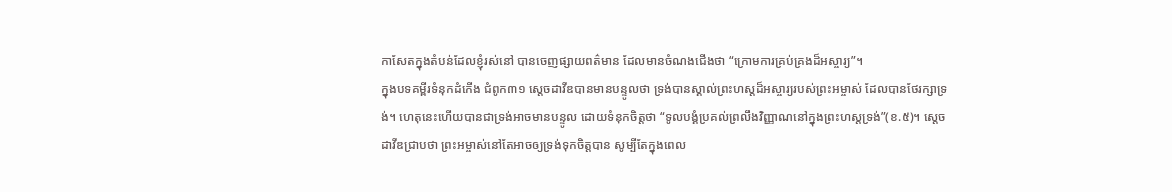កាសែតក្នុងតំបន់ដែលខ្ញុំរស់នៅ បានចេញផ្សាយពត៌មាន ដែលមានចំណងជើងថា “ក្រោមការគ្រប់គ្រងដ៏អស្ចារ្យ”។
ក្នុងបទគម្ពីរទំនុកដំកើង ជំពូក៣១ ស្តេចដាវីឌបានមានបន្ទូលថា ទ្រង់បានស្គាល់ព្រះហស្តដ៏អស្ចារ្យរបស់ព្រះអម្ចាស់ ដែលបានថែរក្សាទ្រង់។ ហេតុនេះហើយបានជាទ្រង់អាចមានបន្ទូល ដោយទំនុកចិត្តថា “ទូលបង្គំប្រគល់ព្រលឹងវិញ្ញាណនៅក្នុងព្រះហស្តទ្រង់”(ខ.៥)។ ស្តេចដាវីឌជ្រាបថា ព្រះអម្ចាស់នៅតែអាចឲ្យទ្រង់ទុកចិត្តបាន សូម្បីតែក្នុងពេល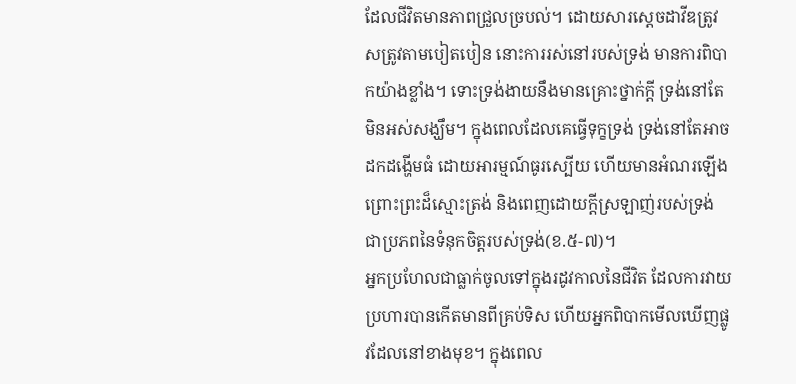ដែលជីវិតមានភាពជ្រួលច្របល់។ ដោយសារស្តេចដាវីឌត្រូវសត្រូវតាមបៀតបៀន នោះការរស់នៅរបស់ទ្រង់ មានការពិបាកយ៉ាងខ្លាំង។ ទោះទ្រង់ងាយនឹងមានគ្រោះថ្នាក់ក្តី ទ្រង់នៅតែមិនអស់សង្ឃឹម។ ក្នុងពេលដែលគេធ្វើទុក្ខទ្រង់ ទ្រង់នៅតែអាចដកដង្ហើមធំ ដោយអារម្មណ៍ធូរស្បើយ ហើយមានអំណរឡើង ព្រោះព្រះដ៏ស្មោះត្រង់ និងពេញដោយក្តីស្រឡាញ់របស់ទ្រង់ ជាប្រភពនៃទំនុកចិត្តរបស់ទ្រង់(ខ.៥-៧)។
អ្នកប្រហែលជាធ្លាក់ចូលទៅក្នុងរដូវកាលនៃជីវិត ដែលការវាយប្រហារបានកើតមានពីគ្រប់ទិស ហើយអ្នកពិបាកមើលឃើញផ្លូវដែលនៅខាងមុខ។ ក្នុងពេល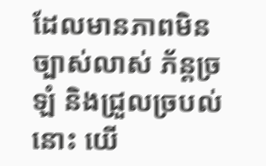ដែលមានភាពមិនច្បាស់លាស់ ភ័ន្តច្រឡំ និងជ្រួលច្របល់នោះ យើ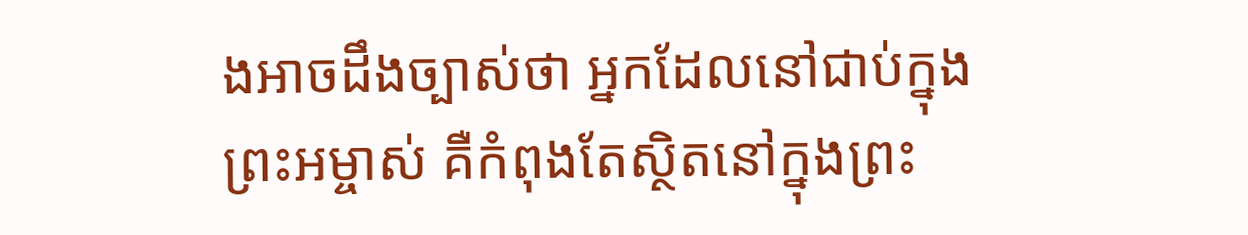ងអាចដឹងច្បាស់ថា អ្នកដែលនៅជាប់ក្នុងព្រះអម្ចាស់ គឺកំពុងតែស្ថិតនៅក្នុងព្រះ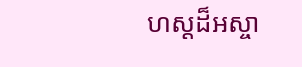ហស្តដ៏អស្ចា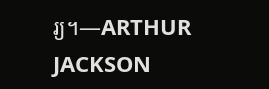រ្យ។—ARTHUR JACKSON